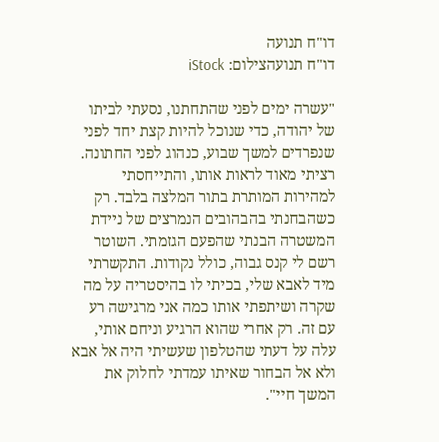דו"ח תנועה
דו"ח תנועהצילום: iStock

"עשרה ימים לפני שהתחתנו, נסעתי לביתו של יהודה, כדי שנוכל להיות קצת יחד לפני שנפרדים למשך שבוע, כנהוג לפני החתונה. רציתי מאוד לראות אותו, והתייחסתי למהירות המותרת בתור המלצה בלבד. רק כשהבחנתי בהבהובים הנמרצים של ניידת המשטרה הבנתי שהפעם הגזמתי. השוטר רשם לי קנס גבוה, כולל נקודות. התקשרתי מיד לאבא שלי, בכיתי לו בהיסטריה על מה שקרה ושיתפתי אותו כמה אני מרגישה רע עם זה. רק אחרי שהוא הרגיע וניחם אותי, עלה על דעתי שהטלפון שעשיתי היה אל אבא ולא אל הבחור שאיתו עמדתי לחלוק את המשך חיי".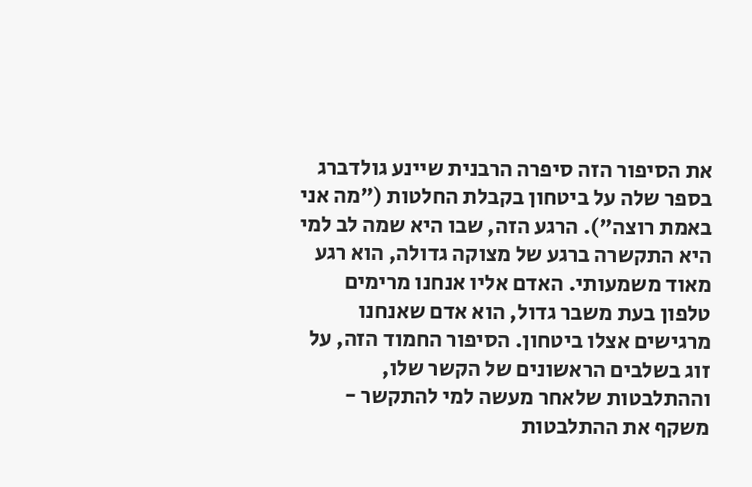את הסיפור הזה סיפרה הרבנית שיינע גולדברג בספר שלה על ביטחון בקבלת החלטות ("מה אני באמת רוצה"). הרגע הזה, שבו היא שמה לב למי היא התקשרה ברגע של מצוקה גדולה, הוא רגע מאוד משמעותי. האדם אליו אנחנו מרימים טלפון בעת משבר גדול, הוא אדם שאנחנו מרגישים אצלו ביטחון. הסיפור החמוד הזה, על זוג בשלבים הראשונים של הקשר שלו, וההתלבטות שלאחר מעשה למי להתקשר - משקף את ההתלבטות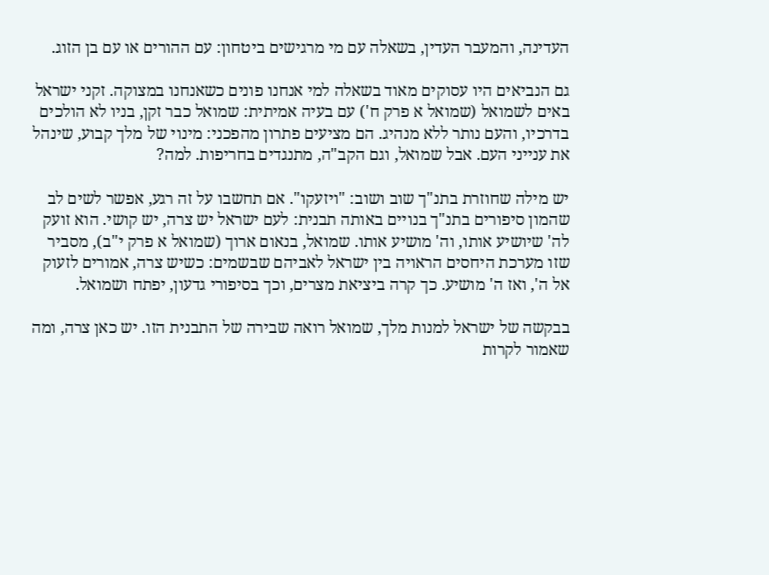העדינה, והמעבר העדין, בשאלה עם מי מרגישים ביטחון: עם ההורים או עם בן הזוג.

גם הנביאים היו עסוקים מאוד בשאלה למי אנחנו פונים כשאנחנו במצוקה. זקני ישראל באים לשמואל (שמואל א פרק ח') עם בעיה אמיתית: שמואל כבר זקן, בניו לא הולכים בדרכיו, והעם נותר ללא מנהיג. הם מציעים פתרון מהפכני: מינוי של מלך קבוע, שינהל את ענייני העם. אבל שמואל, וגם הקב"ה, מתנגדים בחריפות. למה?

יש מילה שחוזרת בתנ"ך שוב ושוב: "ויזעקו". אם תחשבו על זה רגע, אפשר לשים לב שהמון סיפורים בתנ"ך בנויים באותה תבנית: לעם ישראל יש צרה, יש קושי. הוא זועק לה' שיושיע אותו, וה' מושיע אותו. שמואל, בנאום ארוך (שמואל א פרק י"ב), מסביר שזו מערכת היחסים הראויה בין ישראל לאביהם שבשמים: כשיש צרה, אמורים לזעוק אל ה', ואז ה' מושיע. כך קרה ביציאת מצרים, וכך בסיפורי גדעון, יפתח ושמואל.

בבקשה של ישראל למנות מלך, שמואל רואה שבירה של התבנית הזו. יש כאן צרה, ומה שאמור לקרות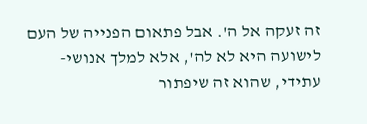זה זעקה אל ה'. אבל פתאום הפנייה של העם לישועה היא לא לה', אלא למלך אנושי-עתידי, שהוא זה שיפתור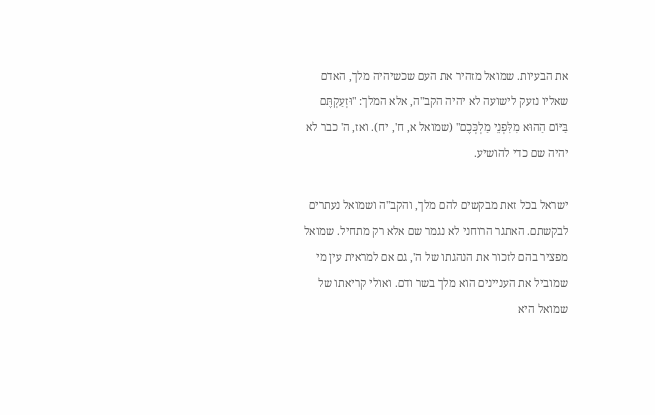את הבעיות. שמואל מזהיר את העם שכשיהיה מלך, האדם שאליו נזעק לישועה לא יהיה הקב"ה, אלא המלך: "וּזְעַקְתֶּם בַּיּוֹם הַהוּא מִלִּפְנֵי מַלְכְּכֶם" (שמואל א, ח', יח). ואז, ה' כבר לא יהיה שם כדי להושיע.

ישראל בכל זאת מבקשים להם מלך, והקב"ה ושמואל נעתרים לבקשתם. האתגר הרוחני לא נגמר שם אלא רק מתחיל. שמואל מפציר בהם לזכור את הנהגתו של ה', גם אם למראית עין מי שמוביל את העניינים הוא מלך בשר ודם. ואולי קריאתו של שמואל היא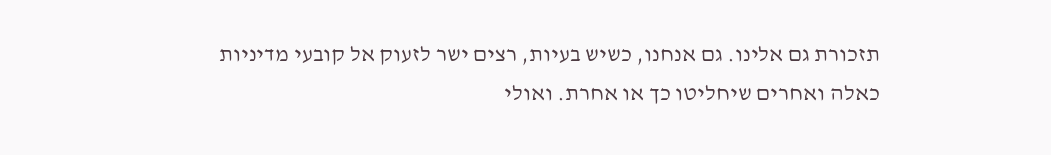תזכורת גם אלינו. גם אנחנו, כשיש בעיות, רצים ישר לזעוק אל קובעי מדיניות כאלה ואחרים שיחליטו כך או אחרת. ואולי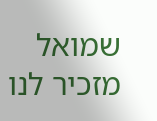שמואל מזכיר לנו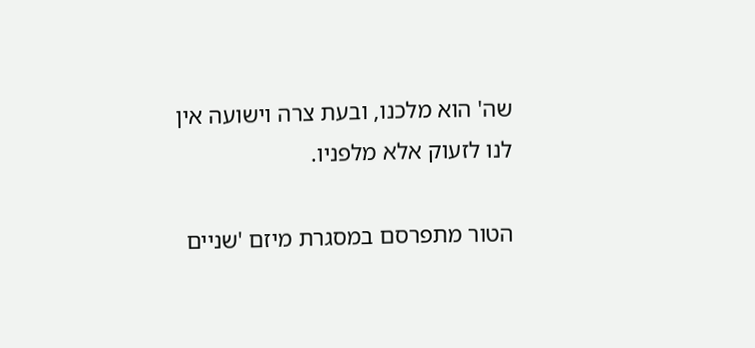שה' הוא מלכנו, ובעת צרה וישועה אין לנו לזעוק אלא מלפניו.

הטור מתפרסם במסגרת מיזם 'שניים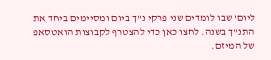ליום' שבו לומדים שני פרקי נ"ך ביום ומסיימים ביחד את התנ"ך בשנה. לחצו כאן כדי להצטרף לקבוצות הואטסאפ של המיזם.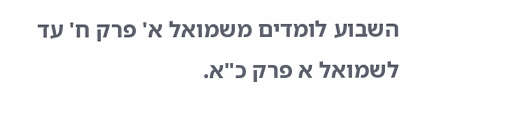השבוע לומדים משמואל א' פרק ח' עד לשמואל א פרק כ"א.